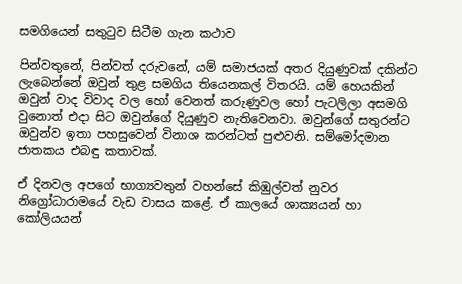සමගියෙන් සතුටුව සිටීම ගැන කථාව

පින්වතුනේ, පින්වත් දරුවනේ, යම් සමාජයක් අතර දියුණුවක් දකින්ට ලැබෙන්නේ ඔවුන් තුළ සමගිය තියෙනකල් විතරයි. යම් හෙයකින් ඔවුන් වාද විවාද වල හෝ වෙනත් කරුණුවල හෝ පැටලිලා අසමගි වුනොත් එදා සිට ඔවුන්ගේ දියුණුව නැතිවෙනවා. ඔවුන්ගේ සතුරන්ට ඔවුන්ව ඉතා පහසුවෙන් විනාශ කරන්ටත් පුළුවනි. සම්මෝදමාන ජාතකය එබඳු කතාවක්.

ඒ දිනවල අපගේ භාග්‍යවතුන් වහන්සේ කිඹුල්වත් නුවර නිග්‍රෝධාරාමයේ වැඩ වාසය කළේ. ඒ කාලයේ ශාක්‍යයන් හා කෝලියයන්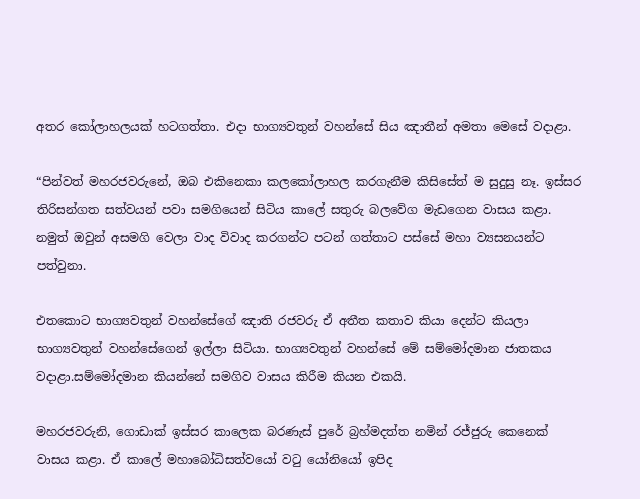අතර කෝලාහලයක් හටගත්තා. එදා භාග්‍යවතුන් වහන්සේ සිය ඤාතීන් අමතා මෙසේ වදාළා.

“පින්වත් මහරජවරුනේ, ඔබ එකිනෙකා කලකෝලාහල කරගැනීම කිසිසේත් ම සුදුසු නෑ. ඉස්සර තිරිසන්ගත සත්වයන් පවා සමගියෙන් සිටිය කාලේ සතුරු බලවේග මැඩගෙන වාසය කළා. නමුත් ඔවුන් අසමගි වෙලා වාද විවාද කරගන්ට පටන් ගත්තාට පස්සේ මහා ව්‍යසනයන්ට පත්වුනා.

එතකොට භාග්‍යවතුන් වහන්සේගේ ඤාති රජවරු ඒ අතීත කතාව කියා දෙන්ට කියලා භාග්‍යවතුන් වහන්සේගෙන් ඉල්ලා සිටියා. භාග්‍යවතුන් වහන්සේ මේ සම්මෝදමාන ජාතකය වදාළා.සම්මෝදමාන කියන්නේ සමගිව වාසය කිරීම කියන එකයි.

මහරජවරුනි, ගොඩාක් ඉස්සර කාලෙක බරණැස් පුරේ බ්‍රහ්මදත්ත නමින් රජ්ජුරු කෙනෙක් වාසය කළා. ඒ කාලේ මහාබෝධිසත්වයෝ වටු යෝනියෝ ඉපිද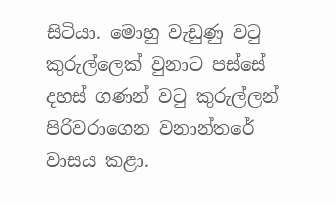සිටියා. මොහු වැඩුණු වටු කුරුල්ලෙක් වුනාට පස්සේ දහස් ගණන් වටු කුරුල්ලන් පිරිවරාගෙන වනාන්තරේ වාසය කළා.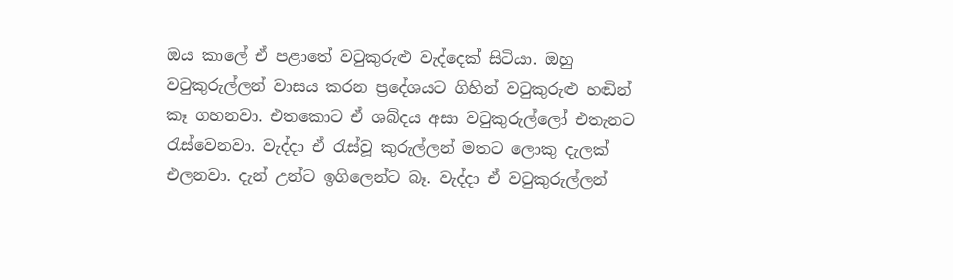ඔය කාලේ ඒ පළාතේ වටුකුරුළු වැද්දෙක් සිටියා. ඔහු වටුකුරුල්ලන් වාසය කරන ප්‍රදේශයට ගිහින් වටුකුරුළු හඬින් කෑ ගහනවා. එතකොට ඒ ශබ්දය අසා වටුකුරුල්ලෝ එතැනට රැස්වෙනවා. වැද්දා ඒ රැස්වූ කුරුල්ලන් මතට ලොකු දැලක් එලනවා. දැන් උන්ට ඉගිලෙන්ට බෑ. වැද්දා ඒ වටුකුරුල්ලන්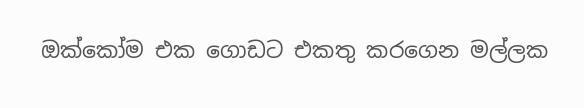ඔක්කෝම එක ගොඩට එකතු කරගෙන මල්ලක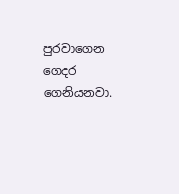පුරවාගෙන ගෙදර ගෙනියනවා.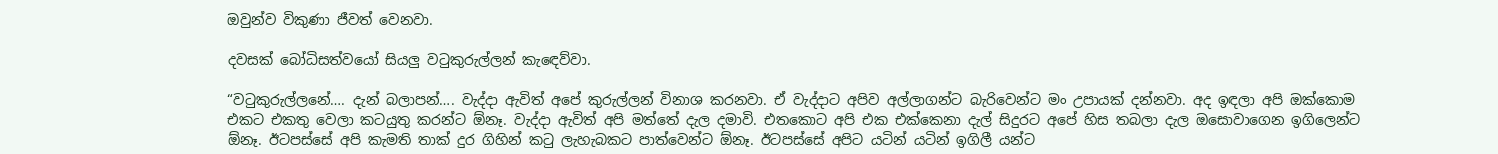ඔවුන්ව විකුණා ජීවත් වෙනවා.

දවසක් බෝධිසත්වයෝ සියලු වටුකුරුල්ලන් කැඳෙව්වා.

“වටුකුරුල්ලනේ…. දැන් බලාපන්…. වැද්දා ඇවිත් අපේ කුරුල්ලන් විනාශ කරනවා. ඒ වැද්දාට අපිව අල්ලාගන්ට බැරිවෙන්ට මං උපායක් දන්නවා. අද ඉඳලා අපි ඔක්කොම එකට එකතු වෙලා කටයුතු කරන්ට ඕනෑ. වැද්දා ඇවිත් අපි මත්තේ දැල දමාවි. එතකොට අපි එක එක්කෙනා දැල් සිදුරට අපේ හිස තබලා දැල ඔසොවාගෙන ඉගිලෙන්ට ඕනෑ. ඊටපස්සේ අපි කැමති තාක් දුර ගිහින් කටු ලැහැබකට පාත්වෙන්ට ඕනෑ. ඊටපස්සේ අපිට යටින් යටින් ඉගිලී යන්ට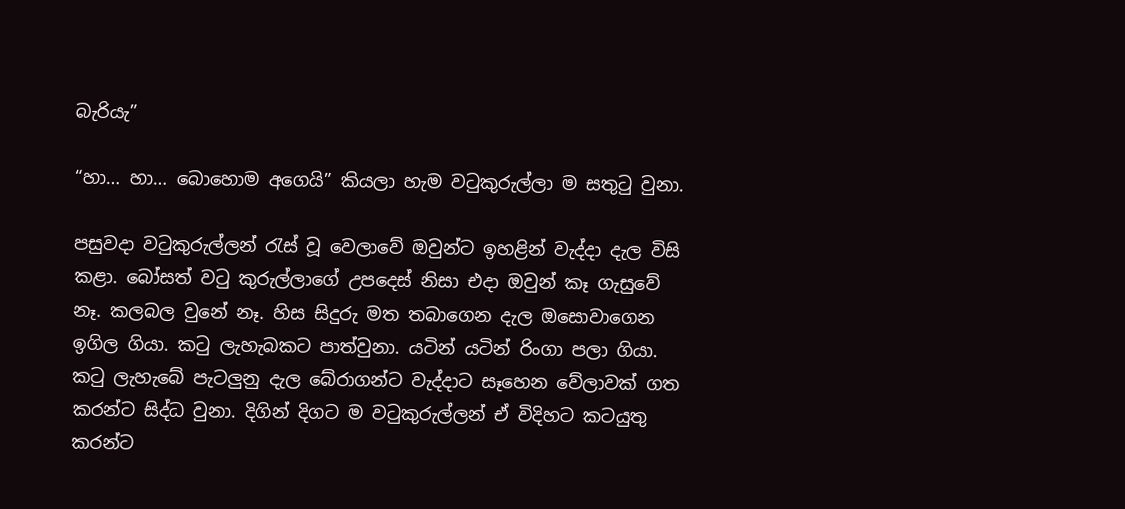බැරියැ”

“හා… හා… බොහොම අගෙයි” කියලා හැම වටුකුරුල්ලා ම සතුටු වුනා.

පසුවදා වටුකුරුල්ලන් රැස් වූ වෙලාවේ ඔවුන්ට ඉහළින් වැද්දා දැල විසි කළා. බෝසත් වටු කුරුල්ලාගේ උපදෙස් නිසා එදා ඔවුන් කෑ ගැසුවේ නෑ. කලබල වුනේ නෑ. හිස සිදුරු මත තබාගෙන දැල ඔසොවාගෙන ඉගිල ගියා. කටු ලැහැබකට පාත්වුනා. යටින් යටින් රිංගා පලා ගියා. කටු ලැහැබේ පැටලුනු දැල බේරාගන්ට වැද්දාට සෑහෙන වේලාවක් ගත කරන්ට සිද්ධ වුනා. දිගින් දිගට ම වටුකුරුල්ලන් ඒ විදිහට කටයුතු කරන්ට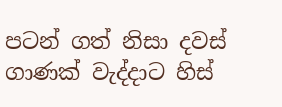පටන් ගත් නිසා දවස් ගාණක් වැද්දාට හිස්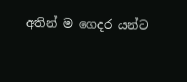අතින් ම ගෙදර යන්ට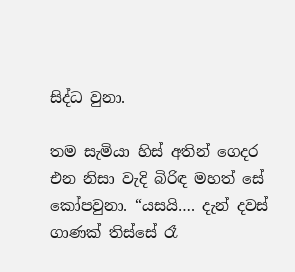සිද්ධ වුනා.

තම සැමියා හිස් අතින් ගෙදර එන නිසා වැදි බිරිඳ මහත් සේ කෝපවුනා. “යසයි…. දැන් දවස් ගාණක් තිස්සේ රෑ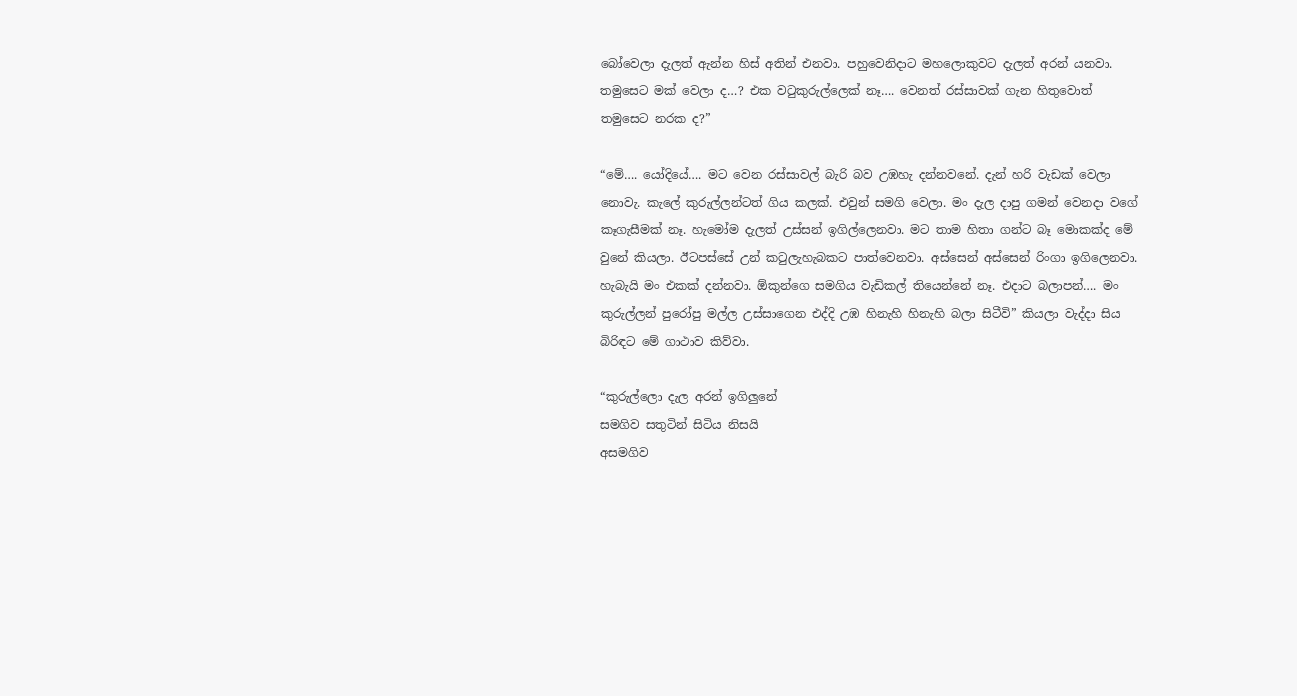බෝවෙලා දැලත් ඇන්න හිස් අතින් එනවා. පහුවෙනිදාට මහලොකුවට දැලත් අරන් යනවා. තමුසෙට මක් වෙලා ද…? එක වටුකුරුල්ලෙක් නෑ…. වෙනත් රස්සාවක් ගැන හිතුවොත් තමුසෙට නරක ද?”

“මේ…. යෝදියේ…. මට වෙන රස්සාවල් බැරි බව උඹහැ දන්නවනේ. දැන් හරි වැඩක් වෙලා නොවැ. කැලේ කුරුල්ලන්ටත් ගිය කලක්. එවුන් සමගි වෙලා. මං දැල දාපු ගමන් වෙනදා වගේ කෑගැසීමක් නෑ. හැමෝම දැලත් උස්සන් ඉගිල්ලෙනවා. මට තාම හිතා ගන්ට බෑ මොකක්ද මේ වුනේ කියලා. ඊටපස්සේ උන් කටුලැහැබකට පාත්වෙනවා. අස්සෙන් අස්සෙන් රිංගා ඉගිලෙනවා. හැබැයි මං එකක් දන්නවා. ඕකුන්ගෙ සමගිය වැඩිකල් තියෙන්නේ නෑ. එදාට බලාපන්…. මං කුරුල්ලන් පුරෝපු මල්ල උස්සාගෙන එද්දි උඹ හිනැහි හිනැහි බලා සිටීවි” කියලා වැද්දා සිය බිරිඳට මේ ගාථාව කිව්වා.

“කුරුල්ලො දැල අරන් ඉගිලුනේ
සමගිව සතුටින් සිටිය නිසයි
අසමගිව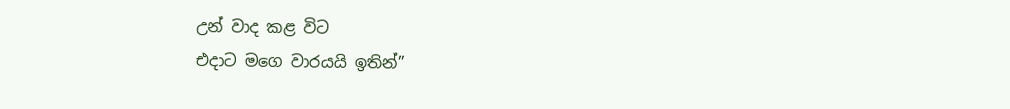උන් වාද කළ විට
එදාට මගෙ වාරයයි ඉතින්”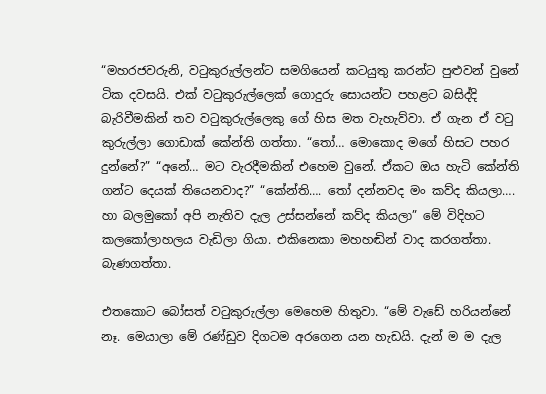“මහරජවරුනි, වටුකුරුල්ලන්ට සමගියෙන් කටයුතු කරන්ට පුළුවන් වුනේ ටික දවසයි. එක් වටුකුරුල්ලෙක් ගොදුරු සොයන්ට පහළට බසිද්දි බැරිවීමකින් තව වටුකුරුල්ලෙකු ගේ හිස මත වැහැව්වා. ඒ ගැන ඒ වටු කුරුල්ලා ගොඩාක් කේන්ති ගත්තා. “තෝ… මොකොද මගේ හිසට පහර දුන්නේ?” “අනේ… මට වැරදීමකින් එහෙම වුනේ. ඒකට ඔය හැටි කේන්ති ගන්ට දෙයක් තියෙනවාද?” “කේන්ති…. තෝ දන්නවද මං කව්ද කියලා…. හා බලමුකෝ අපි නැතිව දැල උස්සන්නේ කව්ද කියලා” මේ විදිහට කලකෝලාහලය වැඩිලා ගියා. එකිනෙකා මහහඬින් වාද කරගත්තා. බැණගත්තා.

එතකොට බෝසත් වටුකුරුල්ලා මෙහෙම හිතුවා. “මේ වැඩේ හරියන්නේ නෑ. මෙයාලා මේ රණ්ඩුව දිගටම අරගෙන යන හැඩයි. දැන් ම ම දැල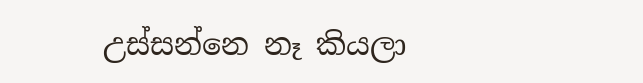උස්සන්නෙ නෑ කියලා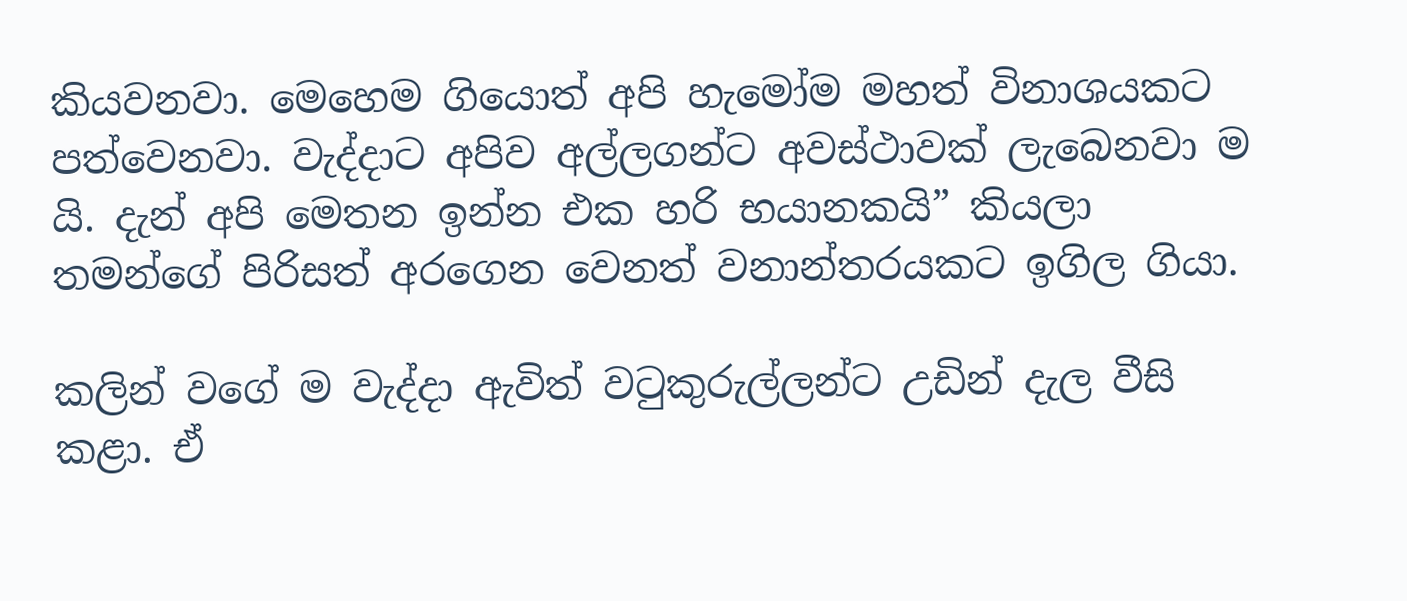කියවනවා. මෙහෙම ගියොත් අපි හැමෝම මහත් විනාශයකට පත්වෙනවා. වැද්දාට අපිව අල්ලගන්ට අවස්ථාවක් ලැබෙනවා ම යි. දැන් අපි මෙතන ඉන්න එක හරි භයානකයි” කියලා තමන්ගේ පිරිසත් අරගෙන වෙනත් වනාන්තරයකට ඉගිල ගියා.

කලින් වගේ ම වැද්දා ඇවිත් වටුකුරුල්ලන්ට උඩින් දැල වීසි කළා. ඒ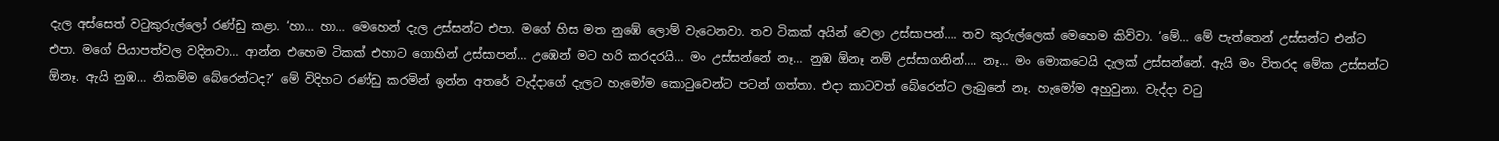දැල අස්සෙත් වටුකුරුල්ලෝ රණ්ඩු කළා. ‘හා… හා… මෙහෙන් දැල උස්සන්ට එපා. මගේ හිස මත නුඹේ ලොම් වැටෙනවා. තව ටිකක් අයින් වෙලා උස්සාපන්…. තව කුරුල්ලෙක් මෙහෙම කිව්වා. ‘මේ… මේ පැත්තෙන් උස්සන්ට එන්ට එපා. මගේ පියාපත්වල වදිනවා… ආන්න එහෙම ටිකක් එහාට ගොහින් උස්සාපන්… උඹෙන් මට හරි කරදරයි… මං උස්සන්නේ නෑ… නුඹ ඕනෑ නම් උස්සාගනින්…. නෑ… මං මොකටෙයි දැලක් උස්සන්නේ. ඇයි මං විතරද මේක උස්සන්ට ඕනෑ. ඇයි නුඹ… නිකම්ම බේරෙන්ටද?’ මේ විදිහට රණ්ඩු කරමින් ඉන්න අතරේ වැද්දාගේ දැලට හැමෝම කොටුවෙන්ට පටන් ගත්තා. එදා කාටවත් බේරෙන්ට ලැබුනේ නෑ. හැමෝම අහුවුනා. වැද්දා වටු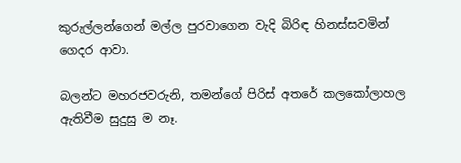කුරුල්ලන්ගෙන් මල්ල පුරවාගෙන වැදි බිරිඳ හිනස්සවමින් ගෙදර ආවා.

බලන්ට මහරජවරුනි, තමන්ගේ පිරිස් අතරේ කලකෝලාහල ඇතිවීම සුදුසු ම නෑ.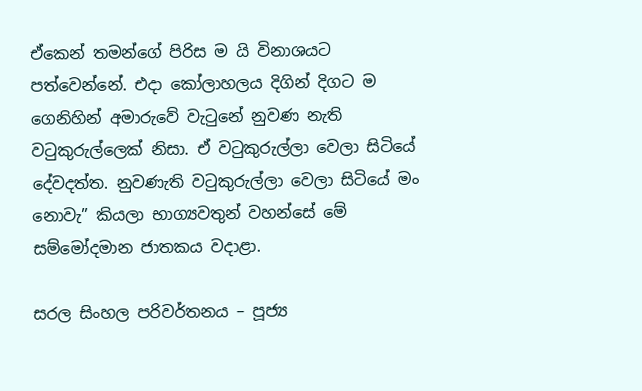ඒකෙන් තමන්ගේ පිරිස ම යි විනාශයට පත්වෙන්නේ. එදා කෝලාහලය දිගින් දිගට ම ගෙනිහින් අමාරුවේ වැටුනේ නුවණ නැති වටුකුරුල්ලෙක් නිසා. ඒ වටුකුරුල්ලා වෙලා සිටියේ දේවදත්ත. නුවණැති වටුකුරුල්ලා වෙලා සිටියේ මං නොවැ” කියලා භාග්‍යවතුන් වහන්සේ මේ සම්මෝදමාන ජාතකය වදාළා.

සරල සිංහල පරිවර්තනය – පූජ්‍ය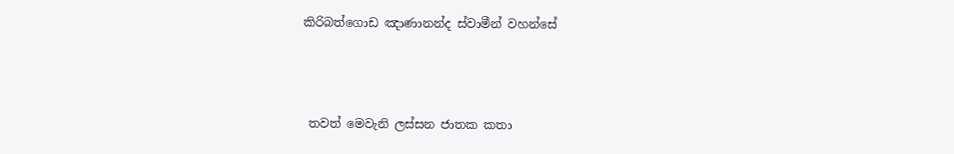කිරිබත්ගොඩ ඤාණානන්ද ස්වාමීන් වහන්සේ



 තවත් මෙවැනි ලස්සන ජාතක කතා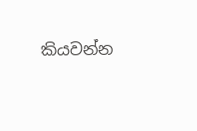කියවන්න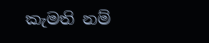කැමති නම්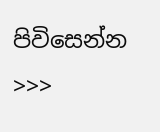පිවිසෙන්න >>>